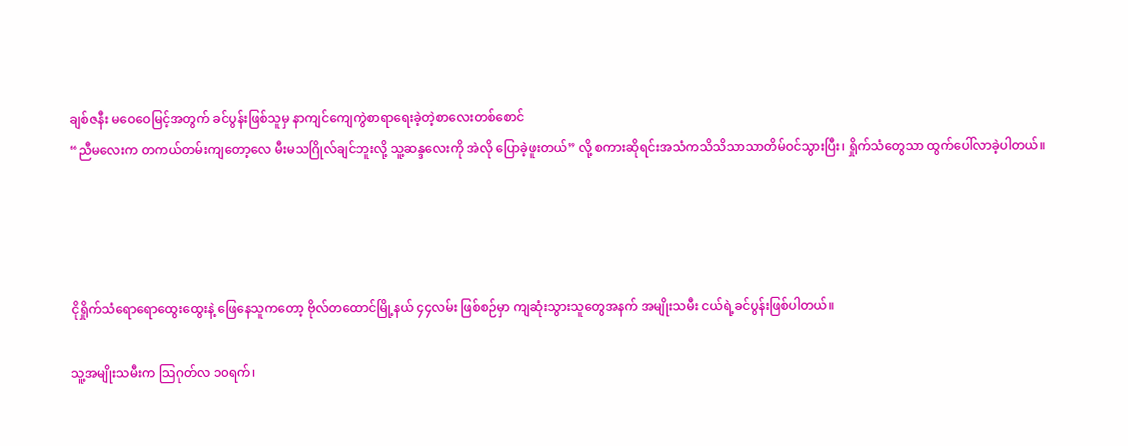ချစ်ဇနီး မဝေဝေမြင့်အတွက် ခင်ပွန်းဖြစ်သူမှ နာကျင်ကျေကွဲစာရာရေးခဲ့တဲ့စာလေးတစ်စောင်
“ညီမလေးက တကယ်တမ်းကျတော့လေ မီးမသဂြိုလ်ချင်ဘူးလို့ သူ့ဆန္ဒလေးကို အဲလို ပြောခဲ့ဖူးတယ်” လို့ စကားဆိုရင်းအသံကသိသိသာသာတိမ်ဝင်သွားပြီး၊ ရှိုက်သံတွေသာ ထွက်ပေါ်လာခဲ့ပါတယ်။




ငိုရှိုက်သံရောရောထွေးထွေးနဲ့ ဖြေနေသူကတော့ ဗိုလ်တထောင်မြို့နယ် ၄၄လမ်း ဖြစ်စဉ်မှာ ကျဆုံးသွားသူတွေအနက် အမျိုးသမီး ငယ်ရဲ့ခင်ပွန်းဖြစ်ပါတယ်။

သူ့အမျိုးသမီးက သြဂုတ်လ ၁၀ရက်၊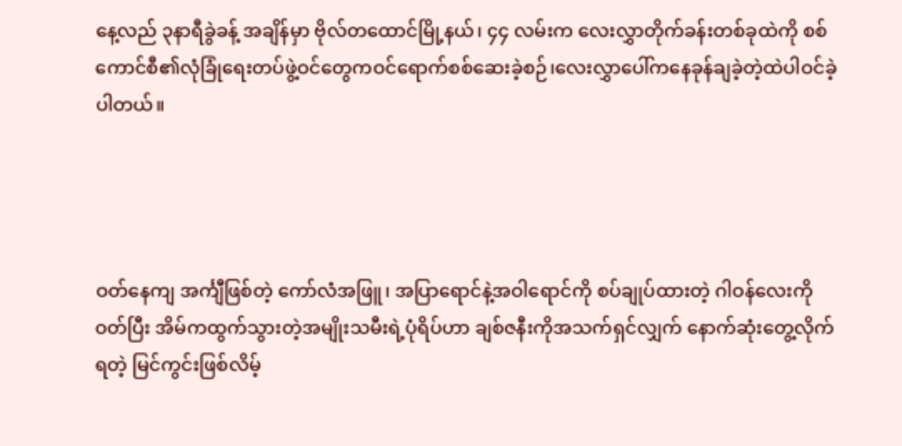နေ့လည် ၃နာရီခွဲခန့် အချိန်မှာ ဗိုလ်တထောင်မြို့နယ်၊ ၄၄ လမ်းက လေးလွှာတိုက်ခန်းတစ်ခုထဲကို စစ်ကောင်စီ၏လုံခြုံရေးတပ်ဖွဲ့ဝင်တွေကဝင်ရောက်စစ်ဆေးခဲ့စဉ်၊လေးလွှာပေါ်ကနေခုန်ချခဲ့တဲ့ထဲပါဝင်ခဲ့ပါတယ်။




ဝတ်နေကျ အင်္ကျီဖြစ်တဲ့ ကော်လံအဖြူ၊ အပြာရောင်နဲ့အဝါရောင်ကို စပ်ချုပ်ထားတဲ့ ဂါဝန်လေးကို ဝတ်ပြီး အိမ်ကထွက်သွားတဲ့အမျိုးသမီးရဲ့ပုံရိပ်ဟာ ချစ်ဇနီးကိုအသက်ရှင်လျှက် နောက်ဆုံးတွေ့လိုက်ရတဲ့ မြင်ကွင်းဖြစ်လိမ့်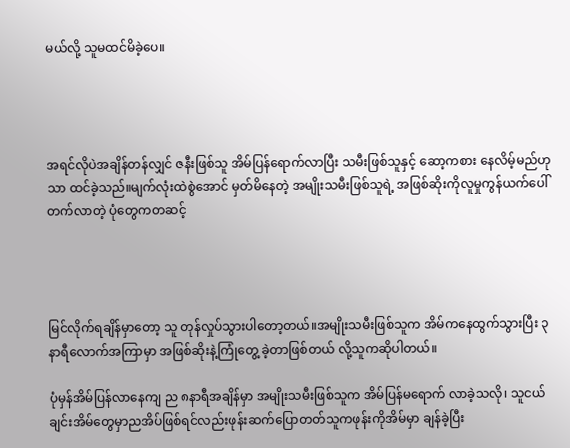မယ်လို့ သူမထင်မိခဲ့ပေ။




အရင်လိုပဲအချိန်တန်လျှင် ဇနီးဖြစ်သူ အိမ်ပြန်ရောက်လာပြီး သမီးဖြစ်သူနှင့် ဆော့ကစား နေလိမ့်မည်ဟုသာ ထင်ခဲ့သည်။မျက်လုံးထဲစွဲအောင် မှတ်မိနေတဲ့ အမျိုးသမီးဖြစ်သူရဲ့ အဖြစ်ဆိုးကိုလူမှုကွန်ယက်ပေါ် တက်လာတဲ့ ပုံတွေကတဆင့်




မြင်လိုက်ရချိန်မှာတော့ သူ တုန်လှုပ်သွားပါတော့တယ်။အမျိုးသမီးဖြစ်သူက အိမ်ကနေထွက်သွားပြီး ၃ နာရီလောက်အကြာမှာ အဖြစ်ဆိုးနဲ့ကြုံတွေ့ ခဲ့တာဖြစ်တယ် လို့သူကဆိုပါတယ်။

ပုံမှန်အိမ်ပြန်လာနေကျ ည ၈နာရီအချိန်မှာ အမျိုးသမီးဖြစ်သူက အိမ်ပြန်မရောက် လာခဲ့သလို၊ သူငယ်ချင်းအိမ်တွေမှာညအိပ်ဖြစ်ရင်လည်းဖုန်းဆက်ပြောတတ်သူကဖုန်းကိုအိမ်မှာ ချန်ခဲ့ပြီး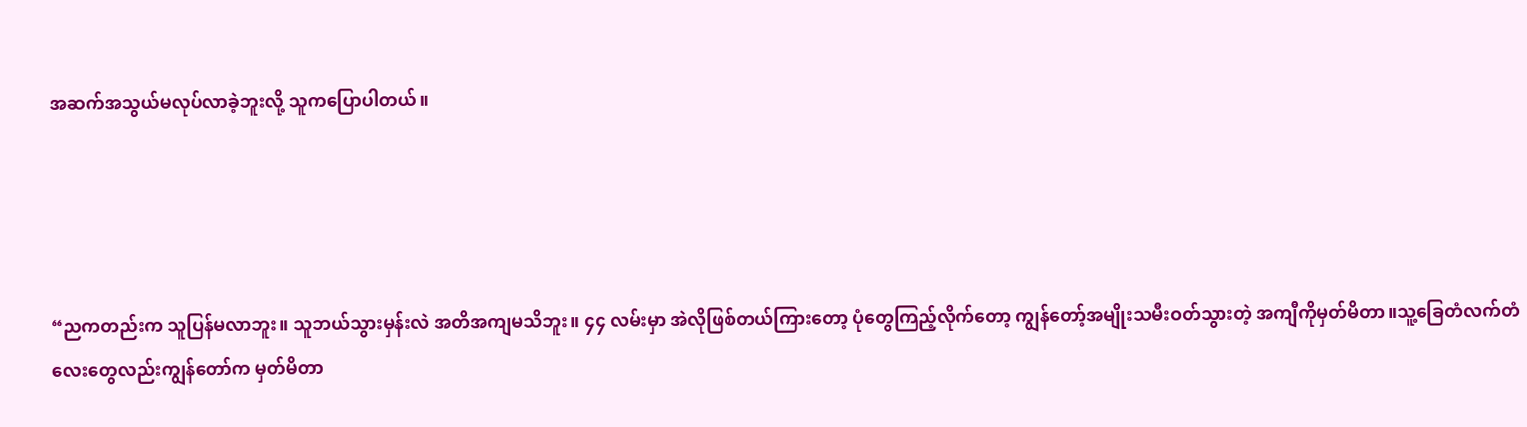အဆက်အသွယ်မလုပ်လာခဲ့ဘူးလို့ သူကပြောပါတယ်။




“ညကတည်းက သူပြန်မလာဘူး။ သူဘယ်သွားမှန်းလဲ အတိအကျမသိဘူး။ ၄၄ လမ်းမှာ အဲလိုဖြစ်တယ်ကြားတော့ ပုံတွေကြည့်လိုက်တော့ ကျွန်တော့်အမျိုးသမီးဝတ်သွားတဲ့ အကျီကိုမှတ်မိတာ။သူ့ခြေတံလက်တံလေးတွေလည်းကျွန်တော်က မှတ်မိတာ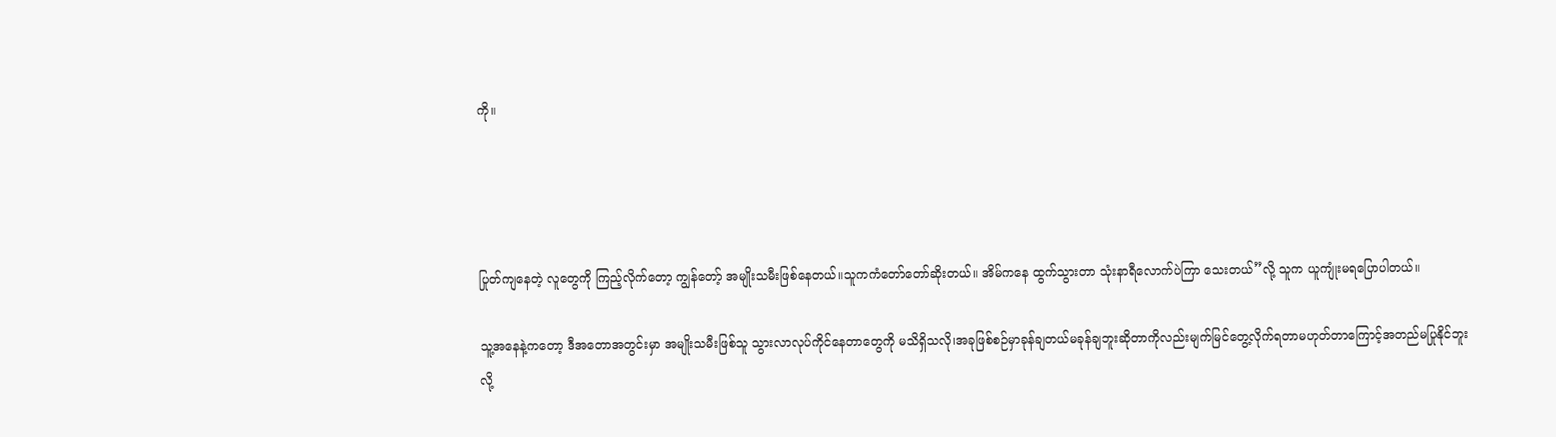ကို။




ပြုတ်ကျနေတဲ့ လူတွေကို ကြည့်လိုက်တော့ ကျွန်တော့် အမျိုးသမီးဖြစ်နေတယ်။သူကကံတော်တော်ဆိုးတယ်။ အိမ်ကနေ ထွက်သွားတာ သုံးနာရီလောက်ပဲကြာ သေးတယ်”လို့ သူက ယူကျုံးမရပြောပါတယ်။

သူ့အနေနဲ့ကတော့ ဒီအတောအတွင်းမှာ အမျိုးသမီးဖြစ်သူ သွားလာလုပ်ကိုင်နေတာတွေကို မသိရှိသလို၊အခုဖြစ်စဉ်မှာခုန်ချတယ်မခုန်ချဘူးဆိုတာကိုလည်းမျက်မြင်တွေ့လိုက်ရတာမဟုတ်တာကြောင့်အတည်မပြုနိုင်ဘူးလို့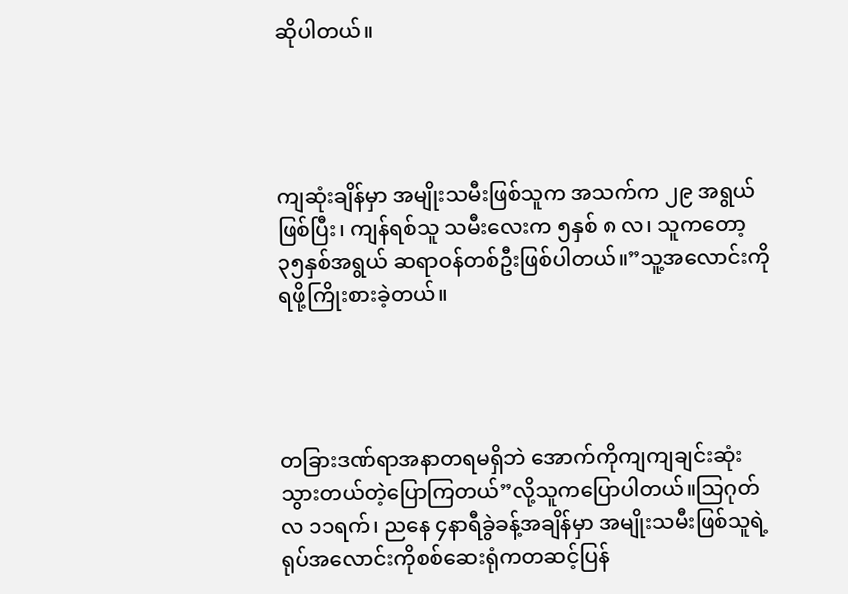ဆိုပါတယ်။




ကျဆုံးချိန်မှာ အမျိုးသမီးဖြစ်သူက အသက်က ၂၉ အရွယ် ဖြစ်ပြီး၊ ကျန်ရစ်သူ သမီးလေးက ၅နှစ် ၈ လ၊ သူကတော့ ၃၅နှစ်အရွယ် ဆရာဝန်တစ်ဦးဖြစ်ပါတယ်။”သူ့အလောင်းကို ရဖို့ကြိုးစားခဲ့တယ်။




တခြားဒဏ်ရာအနာတရမရှိဘဲ အောက်ကိုကျကျချင်းဆုံးသွားတယ်တဲ့ပြောကြတယ်”လို့သူကပြောပါတယ်။သြဂုတ်လ ၁၁ရက်၊ ညနေ ၄နာရီခွဲခန့်အချိန်မှာ အမျိုးသမီးဖြစ်သူရဲ့ ရုပ်အလောင်းကိုစစ်ဆေးရုံကတဆင့်ပြန်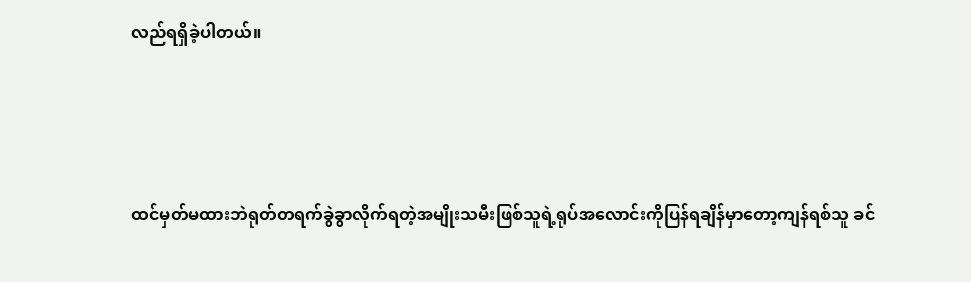လည်ရရှိခဲ့ပါတယ်။




ထင်မှတ်မထားဘဲရုတ်တရက်ခွဲခွာလိုက်ရတဲ့အမျိုးသမီးဖြစ်သူရဲ့ရုပ်အလောင်းကိုပြန်ရချိန်မှာတော့ကျန်ရစ်သူ ခင်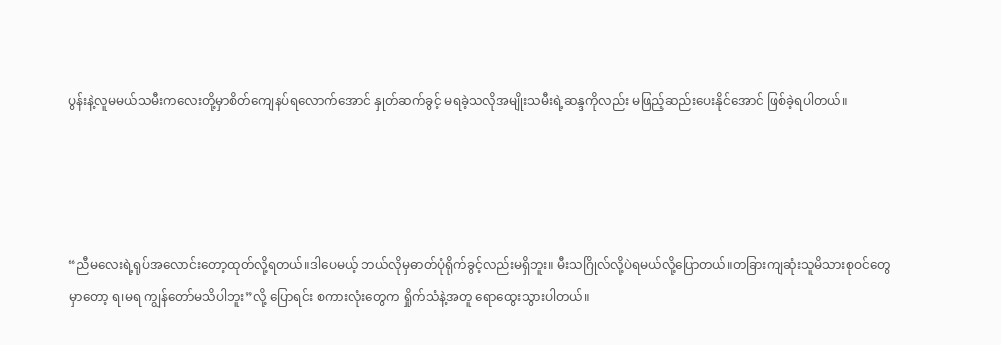ပွန်းနဲ့လူမမယ်သမီးကလေးတို့မှာစိတ်ကျေနပ်ရလောက်အောင် နှုတ်ဆက်ခွင့် မရခဲ့သလိုအမျိုးသမီးရဲ့ဆန္ဒကိုလည်း မဖြည့်ဆည်းပေးနိုင်အောင် ဖြစ်ခဲ့ရပါတယ်။




“ညီမလေးရဲ့ရုပ်အလောင်းတော့ထုတ်လို့ရတယ်။ဒါပေမယ့် ဘယ်လိုမှဓာတ်ပုံရိုက်ခွင့်လည်းမရှိဘူး။ မီးသဂြိုလ်လို့ပဲရမယ်လို့ပြောတယ်။တခြားကျဆုံးသူမိသားစုဝင်တွေမှာတော့ ရ၊မရ ကျွန်တော်မသိပါဘူး”လို့ ပြောရင်း စကားလုံးတွေက ရှိုက်သံနဲ့အတူ ရောထွေးသွားပါတယ်။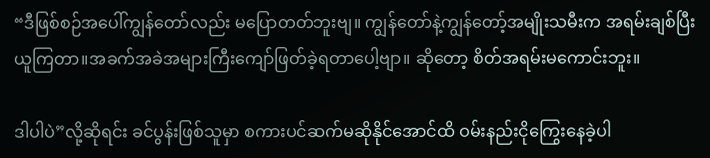“ဒီဖြစ်စဉ်အပေါ်ကျွန်တော်လည်း မပြောတတ်ဘူးဗျ။ ကျွန်တော်နဲ့ကျွန်တော့်အမျိုးသမီးက အရမ်းချစ်ပြီးယူကြတာ။အခက်အခဲအများကြီးကျော်ဖြတ်ခဲ့ရတာပေါ့ဗျာ။ ဆိုတော့ စိတ်အရမ်းမကောင်းဘူး။

ဒါပါပဲ”လို့ဆိုရင်း ခင်ပွန်းဖြစ်သူမှာ စကားပင်ဆက်မဆိုနိုင်အောင်ထိ ဝမ်းနည်းငိုကြွေးနေခဲ့ပါ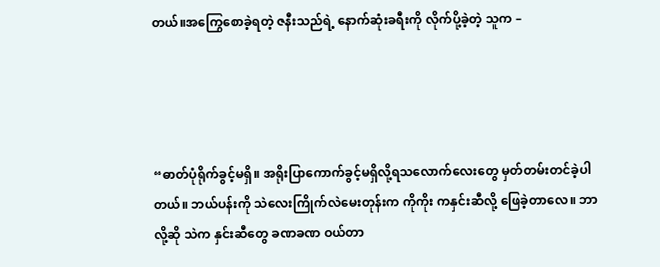တယ်။အကြွေစောခဲ့ရတဲ့ ဇနီးသည်ရဲ့ နောက်ဆုံးခရီးကို လိုက်ပို့ခဲ့တဲ့ သူက –




“ဓာတ်ပုံရိုက်ခွင့်မရှိ။ အရိုးပြာကောက်ခွင့်မရှိလို့ရသလောက်လေးတွေ မှတ်တမ်းတင်ခဲ့ပါတယ်။ ဘယ်ပန်းကို သဲလေးကြိုက်လဲမေးတုန်းက ကိုကိုး ကနှင်းဆီလို့ ဖြေခဲ့တာလေ။ ဘာလို့ဆို သဲက နှင်းဆီတွေ ခဏခဏ ဝယ်တာ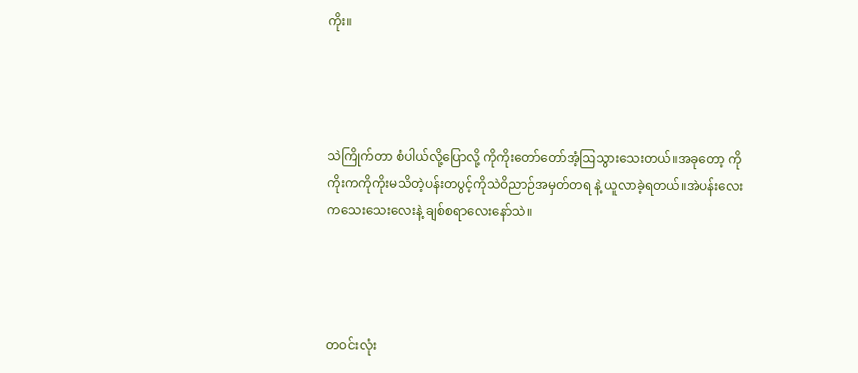ကိုး။




သဲကြိုက်တာ စံပါယ်လို့ပြောလို့ ကိုကိုးတော်တော်အံ့ဩသွားသေးတယ်။အခုတော့ ကိုကိုးကကိုကိုးမသိတဲ့ပန်းတပွင့်ကိုသဲဝိညာဉ်အမှတ်တရ နဲ့ ယူလာခဲ့ရတယ်။အဲပန်းလေးကသေးသေးလေးနဲ့ ချစ်စရာလေးနော်သဲ။




တဝင်းလုံး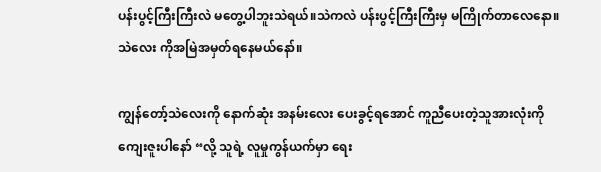ပန်းပွင့်ကြီးကြီးလဲ မတွေ့ပါဘူးသဲရယ်။သဲကလဲ ပန်းပွင့်ကြီးကြီးမှ မကြိုက်တာလေနော။ သဲလေး ကိုအမြဲအမှတ်ရနေမယ်နော်။

ကျွန်တော့်သဲလေးကို နောက်ဆုံး အနမ်းလေး ပေးခွင့်ရအောင် ကူညီပေးတဲ့သူအားလုံးကို ကျေးဇူးပါနော် “လို့ သူရဲ့ လူမှုကွန်ယက်မှာ ရေး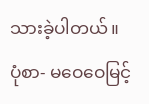သားခဲ့ပါတယ်။
ပုံစာ- မဝေဝေမြင့်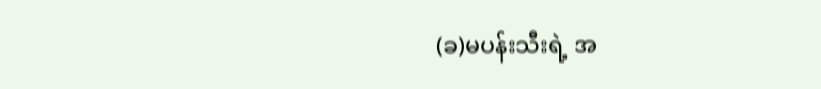(ခ)မပန်းသီးရဲ့ အ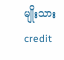မျိုးသား
credit